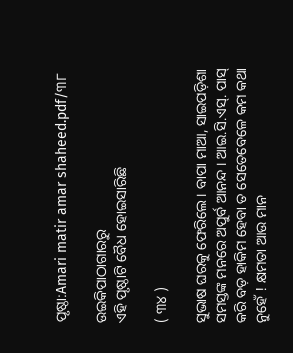ପୃଷ୍ଠା:Amari matir amar shaheed.pdf/୩୮

ଉଇକିପାଠାଗାର‌ରୁ
ଏହି ପୃଷ୍ଠାଟି ବୈଧ ହୋଇସାରିଛି

( ୩୪ )

ସୁଭାଷ ଘରକୁ ଫେରିଲେ । ବାପା ମାଆ, ସାଇପଡ଼ିଶା ସମସ୍ତଙ୍କ ମନରେ ଅପୁର୍ବ ଆନନ୍ଦ । ଆଇ.ସି.ଏସ୍. ପାସ୍ କରି ବଡ଼ ହାକିମ ହେବା ତ ସେତେବେଳେ କମ କଥା ନୁହେଁ ! କ୍ଷମତା ଆଉ ମାନ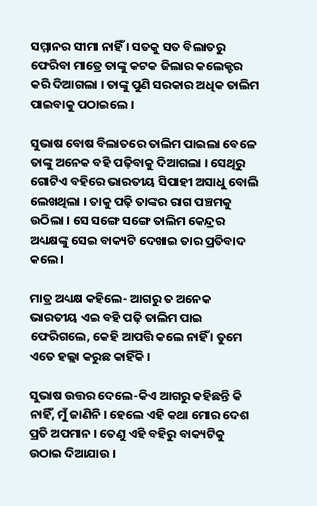ସମ୍ମାନର ସୀମା ନାହିଁ । ସତକୁ ସତ ବିଲାତରୁ ଫେରିବା ମାତ୍ରେ ତାଙ୍କୁ କଟକ ଜିଲାର କଲେକ୍ଟର କରି ଦିଆଗଲା । ତାଙ୍କୁ ପୁଣି ସରକାର ଅଧିକ ତାଲିମ ପାଇବାକୁ ପଠାଇଲେ ।

ସୁଭାଷ ବୋଷ ବିଲାତରେ ତାଲିମ ପାଇଲା ବେଳେ ତାଙ୍କୁ ଅନେକ ବ‌ହି ପଢ଼ିବାକୁ ଦିଆଗଲା । ସେଥିରୁ ଗୋଟିଏ ବ‌ହିରେ ଭାରତୀୟ ସିପାହୀ ଅସାଧୁ ବୋଲି ଲେଖଥିଲା । ତାକୁ ପଢ଼ି ତାଙ୍କର ରାଗ ପଞ୍ଚମକୁ ଉଠିଲା । ସେ ସଙ୍ଗେ ସଙ୍ଗେ ତାଲିମ କେନ୍ଦ୍ରର ଅଧ୍ୟକ୍ଷଙ୍କୁ ସେଇ ବାକ୍ୟଟି ଦେଖାଇ ତାର ପ୍ରତିବାଦ କଲେ ।

ମାତ୍ର ଅଧ୍ୟକ୍ଷ କ‌ହିଲେ- ଆଗରୁ ତ ଅନେକ ଭାରତୀୟ ଏଇ ବ‌ହି ପଢ଼ି ତାଲିମ ପାଇ ଫେରିଗଲେ, କେହି ଆପତ୍ତି କଲେ ନାହିଁ । ତୁମେ ଏତେ ହଲ୍ଲା କରୁଛ କାହିଁକି ।

ସୁଭାଷ ଉତ୍ତର ଦେଲେ-କିଏ ଆଗରୁ କ‌ହିଛନ୍ତି କି ନାହିଁ, ମୁଁ ଜାଣିନି । ହେଲେ ଏହି କଥା ମୋର ଦେଶ ପ୍ରତି ଅପମାନ । ତେଣୁ ଏହି ବ‌ହିରୁ ବାକ୍ୟଟିକୁ ଉଠାଇ ଦିଆଯାଉ ।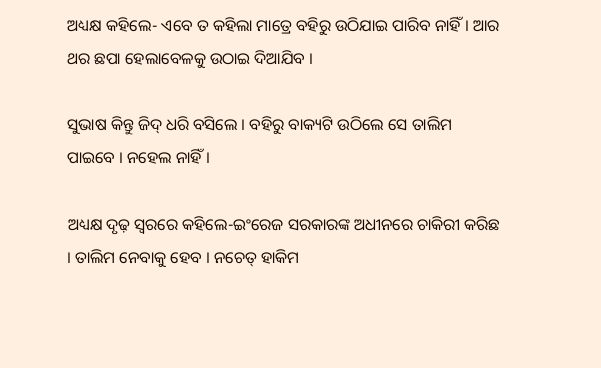ଅଧ୍ୟକ୍ଷ କ‌ହିଲେ- ଏବେ ତ କ‌ହିଲା ମାତ୍ରେ ବ‌ହିରୁ ଉଠିଯାଇ ପାରିବ ନାହିଁ । ଆର ଥର ଛପା ହେଲାବେଳକୁ ଉଠାଇ ଦିଆଯିବ ।

ସୁଭାଷ କିନ୍ତୁ ଜିଦ୍ ଧରି ବସିଲେ । ବ‌ହିରୁ ବାକ୍ୟଟି ଉଠିଲେ ସେ ତାଲିମ ପାଇବେ । ନହେଲ ନାହିଁ ।

ଅଧ୍ୟକ୍ଷ ଦୃଢ଼ ସ୍ୱରରେ କ‌ହିଲେ-ଇଂରେଜ ସରକାରଙ୍କ ଅଧୀନରେ ଚାକିରୀ କରିଛ । ତାଲିମ ନେବାକୁ ହେବ । ନ‌ଚେତ୍ ହାକିମ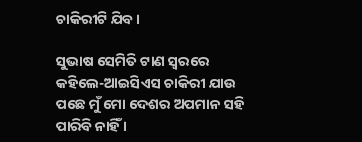ଚାକିରୀଟି ଯିବ ।

ସୁଭାଷ ସେମିତି ଟାଣ ସ୍ୱରରେ କ‌ହିଲେ-ଆଇସିଏସ ଚାକିରୀ ଯାଉ ପଛେ ମୁଁ ମୋ ଦେଶର ଅପମାନ ସ‌ହି ପାରିବି ନାହିଁ ।